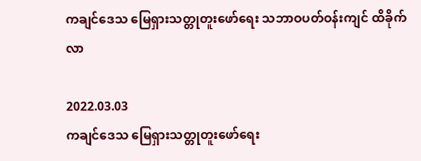ကချင်ဒေသ မြေရှားသတ္တုတူးဖော်ရေး သဘာဝပတ်ဝန်းကျင် ထိခိုက်လာ

2022.03.03
ကချင်ဒေသ မြေရှားသတ္တုတူးဖော်ရေး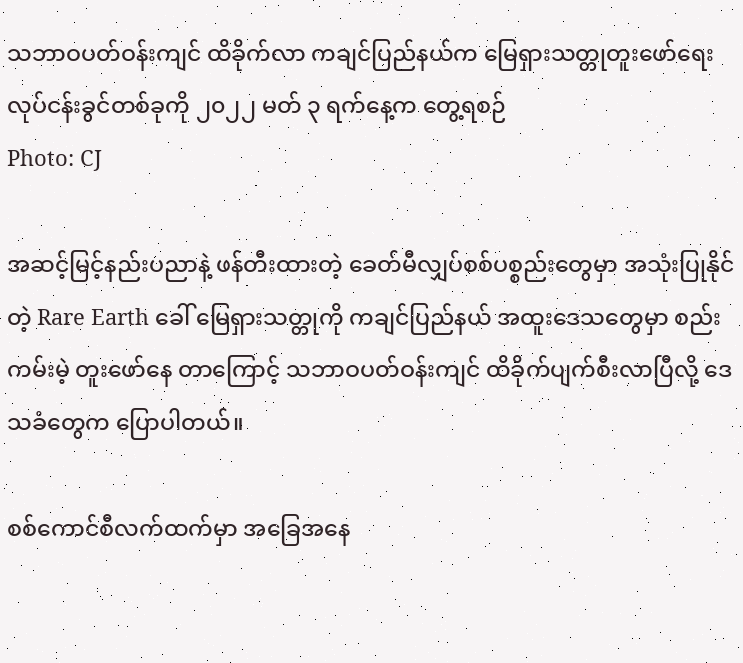သဘာဝပတ်ဝန်းကျင် ထိခိုက်လာ ကချင်ပြည်နယ်က မြေရှားသတ္တုတူးဖော်ရေး လုပ်ငန်းခွင်တစ်ခုကို ၂၀၂၂ မတ် ၃ ရက်နေ့က တွေ့ရစဉ်
Photo: CJ

အဆင့်မြင့်နည်းပညာနဲ့ ဖန်တီးထားတဲ့ ခေတ်မီလျှပ်စစ်ပစ္စည်းတွေမှာ အသုံးပြုနိုင်တဲ့ Rare Earth ခေါ် မြေရှားသတ္တုကို ကချင်ပြည်နယ် အထူးဒေသတွေမှာ စည်းကမ်းမဲ့ တူးဖော်နေ တာကြောင့် သဘာဝပတ်ဝန်းကျင် ထိခိုက်ပျက်စီးလာပြီလို့ ဒေသခံတွေက ပြောပါတယ်။

စစ်ကောင်စီလက်ထက်မှာ အခြေအနေ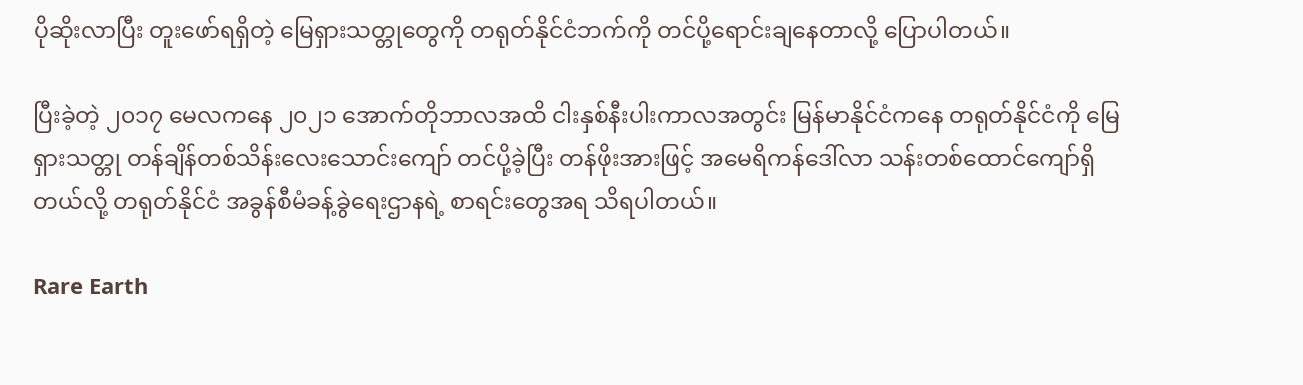ပိုဆိုးလာပြီး တူးဖော်ရရှိတဲ့ မြေရှားသတ္တုတွေကို တရုတ်နိုင်ငံဘက်ကို တင်ပို့ရောင်းချနေတာလို့ ပြောပါတယ်။

ပြီးခဲ့တဲ့ ၂၀၁၇ မေလကနေ ၂၀၂၁ အောက်တိုဘာလအထိ ငါးနှစ်နီးပါးကာလအတွင်း မြန်မာနိုင်ငံကနေ တရုတ်နိုင်ငံကို မြေရှားသတ္တု တန်ချိန်တစ်သိန်းလေးသောင်းကျော် တင်ပို့ခဲ့ပြီး တန်ဖိုးအားဖြင့် အမေရိကန်ဒေါ်လာ သန်းတစ်ထောင်ကျော်ရှိတယ်လို့ တရုတ်နိုင်ငံ အခွန်စီမံခန့်ခွဲရေးဌာနရဲ့ စာရင်းတွေအရ သိရပါတယ်။

Rare Earth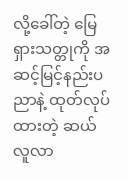လို့ခေါ်တဲ့ မြေရှားသတ္တုကို အဆင့်မြင့်နည်းပညာနဲ့ ထုတ်လုပ်ထားတဲ့ ဆယ်လူလာ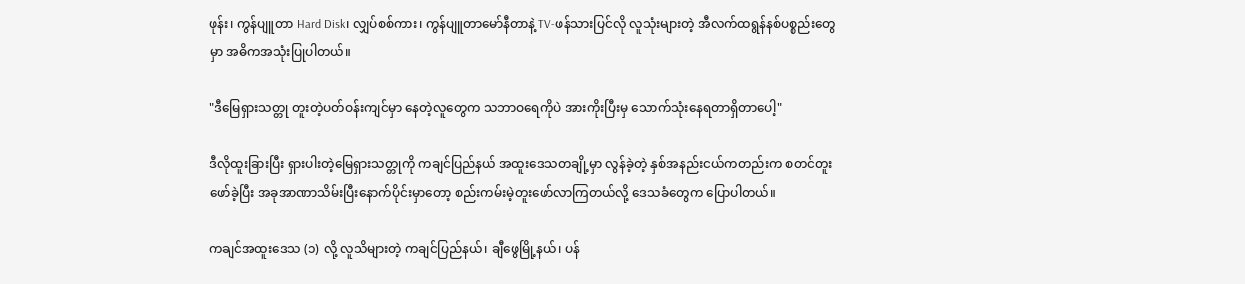ဖုန်း၊ ကွန်ပျူတာ Hard Disk၊ လျှပ်စစ်ကား၊ ကွန်ပျူတာမော်နီတာနဲ့ TV-ဖန်သားပြင်လို လူသုံးများတဲ့ အီလက်ထရွန်နစ်ပစ္စည်းတွေမှာ အဓိကအသုံးပြုပါတယ်။

"ဒီမြေရှားသတ္တု တူးတဲ့ပတ်ဝန်းကျင်မှာ နေတဲ့လူတွေက သဘာဝရေကိုပဲ အားကိုးပြီးမှ သောက်သုံးနေရတာရှိတာပေါ့"

ဒီလိုထူးခြားပြီး ရှားပါးတဲ့မြေရှားသတ္တုကို ကချင်ပြည်နယ် အထူးဒေသတချို့မှာ လွန်ခဲ့တဲ့ နှစ်အနည်းငယ်ကတည်းက စတင်တူးဖော်ခဲ့ပြီး အခုအာဏာသိမ်းပြီးနောက်ပိုင်းမှာတော့ စည်းကမ်းမဲ့တူးဖော်လာကြတယ်လို့ ဒေသခံတွေက ပြောပါတယ်။

ကချင်အထူးဒေသ (၁) လို့ လူသိများတဲ့ ကချင်ပြည်နယ်၊ ချီဖွေမြို့နယ်၊ ပန်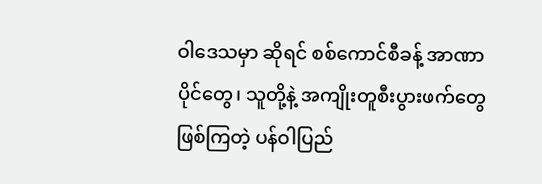ဝါဒေသမှာ ဆိုရင် စစ်ကောင်စီခန့် အာဏာပိုင်တွေ၊ သူတို့နဲ့ အကျိုးတူစီးပွားဖက်တွေဖြစ်ကြတဲ့ ပန်ဝါပြည်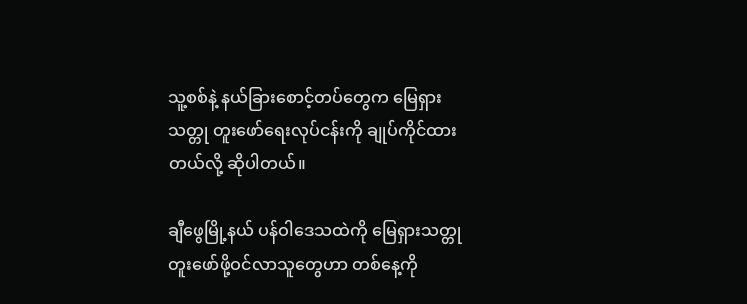သူ့စစ်နဲ့ နယ်ခြားစောင့်တပ်တွေက မြေရှားသတ္တု တူးဖော်ရေးလုပ်ငန်းကို ချုပ်ကိုင်ထားတယ်လို့ ဆိုပါတယ်။

ချီဖွေမြို့နယ် ပန်ဝါဒေသထဲကို မြေရှားသတ္တု တူးဖော်ဖို့ဝင်လာသူတွေဟာ တစ်နေ့ကို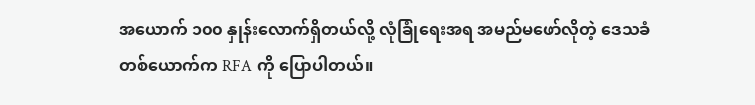အယောက် ၁၀၀ နှုန်းလောက်ရှိတယ်လို့ လုံခြုံရေးအရ အမည်မဖော်လိုတဲ့ ဒေသခံ တစ်ယောက်က RFA ကို ပြောပါတယ်။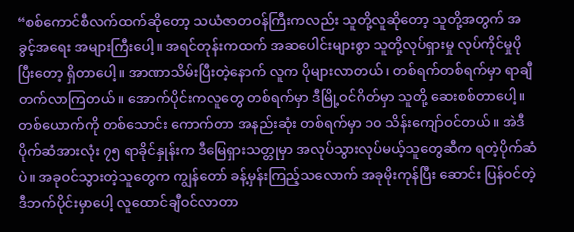“စစ်ကောင်စီလက်ထက်ဆိုတော့ သယံဇာတဝန်ကြီးကလည်း သူတို့လူဆိုတော့ သူတို့အတွက် အခွင့်အရေး အများကြီးပေါ့။ အရင်တုန်းကထက် အဆပေါင်းများစွာ သူတို့လုပ်ရှားမှု လုပ်ကိုင်မှုပိုပြီးတော့ ရှိတာပေါ့။ အာဏာသိမ်းပြီးတဲ့နောက် လူက ပိုများလာတယ်၊ တစ်ရက်တစ်ရက်မှာ ရာချီတက်လာကြတယ်။ အောက်ပိုင်းကလူတွေ တစ်ရက်မှာ ဒီမြို့ဝင်ဂိတ်မှာ သူတို့ ဆေးစစ်တာပေါ့။ တစ်ယောက်ကို တစ်သောင်း ကောက်တာ အနည်းဆုံး တစ်ရက်မှာ ၁၀ သိန်းကျော်ဝင်တယ်။ အဲဒီပိုက်ဆံအားလုံး ၇၅ ရာခိုင်နှုန်းက ဒီမြေရှားသတ္တုမှာ အလုပ်သွားလုပ်မယ့်သူတွေဆီက ရတဲ့ပိုက်ဆံပဲ။ အခုဝင်သွားတဲ့သူတွေက ကျွန်တော် ခန့်မှန်းကြည့်သလောက် အခုမိုးကုန်ပြီး ဆောင်း ပြန်ဝင်တဲ့ ဒီဘက်ပိုင်းမှာပေါ့ လူထောင်ချီဝင်လာတာ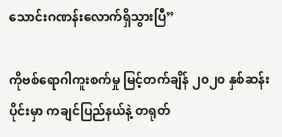သောင်းဂဏန်းလောက်ရှိသွားပြီ”

ကိုဗစ်ရောဂါကူးစက်မှု မြင့်တက်ချိန် ၂၀၂၀ နှစ်ဆန်းပိုင်းမှာ ကချင်ပြည်နယ်နဲ့ တရုတ်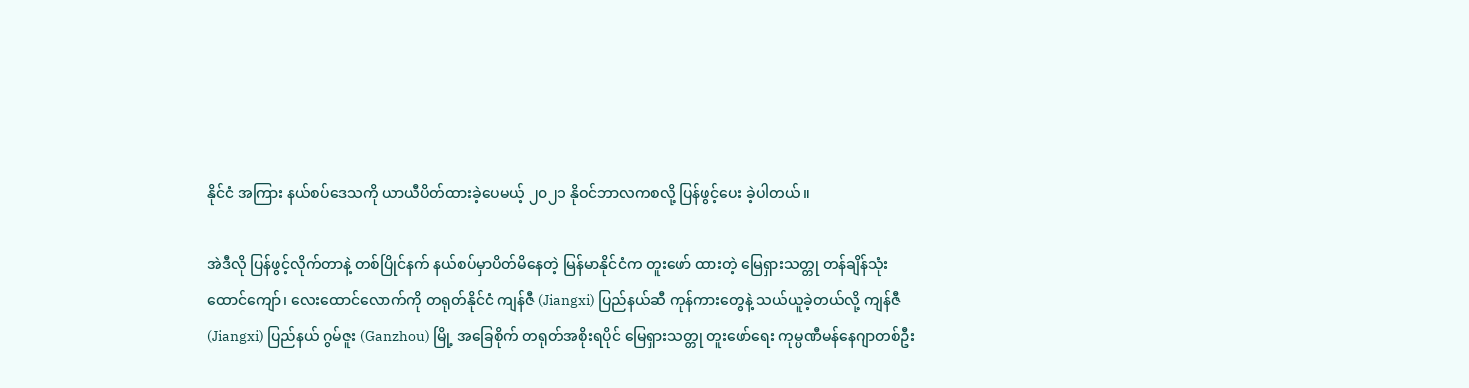နိုင်ငံ အကြား နယ်စပ်ဒေသကို ယာယီပိတ်ထားခဲ့ပေမယ့် ၂၀၂၁ နိုဝင်ဘာလကစလို့ ပြန်ဖွင့်ပေး ခဲ့ပါတယ်။

အဲဒီလို ပြန်ဖွင့်လိုက်တာနဲ့ တစ်ပြိုင်နက် နယ်စပ်မှာပိတ်မိနေတဲ့ မြန်မာနိုင်ငံက တူးဖော် ထားတဲ့ မြေရှားသတ္တု တန်ချိန်သုံးထောင်ကျော်၊ လေးထောင်လောက်ကို တရုတ်နိုင်ငံ ကျန်ဇီ (Jiangxi) ပြည်နယ်ဆီ ကုန်ကားတွေနဲ့ သယ်ယူခဲ့တယ်လို့ ကျန်ဇီ (Jiangxi) ပြည်နယ် ဂွမ်ဇူး (Ganzhou) မြို့ အခြေစိုက် တရုတ်အစိုးရပိုင် မြေရှားသတ္တု တူးဖော်ရေး ကုမ္ပဏီမန်နေဂျာတစ်ဦး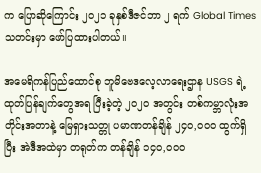က ပြောဆိုကြောင်း ၂၀၂၁ ခုနှစ်ဒီဇင်ဘာ ၂ ရက် Global Times သတင်းမှာ ဖော်ပြထားပါတယ်။

အမေရိကန်ပြည်ထောင်စု ဘူမိဗေဒလေ့လာရေးဌာန USGS ရဲ့ ထုတ်ပြန်ချက်တွေအရ ပြီးခဲ့တဲ့ ၂၀၂၀ အတွင်း တစ်ကမ္ဘာလုံးအတိုင်းအတာနဲ့ မြေရှားသတ္တု ပမာဏတန်ချိန် ၂၄၀,၀၀၀ ထွက်ရှိပြီး အဲဒီအထဲမှာ တရုတ်က တန်ချိန် ၁၄၀,၀၀၀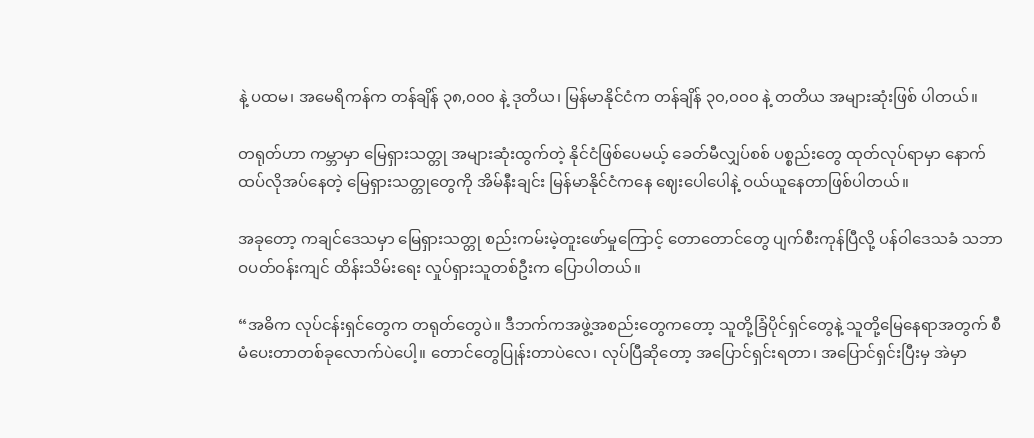နဲ့ ပထမ၊ အမေရိကန်က တန်ချိန် ၃၈,၀၀၀ နဲ့ ဒုတိယ၊ မြန်မာနိုင်ငံက တန်ချိန် ၃၀,၀၀၀ နဲ့ တတိယ အများဆုံးဖြစ် ပါတယ်။

တရုတ်ဟာ ကမ္ဘာမှာ မြေရှားသတ္တု အများဆုံးထွက်တဲ့ နိုင်ငံဖြစ်ပေမယ့် ခေတ်မီလျှပ်စစ် ပစ္စည်းတွေ ထုတ်လုပ်ရာမှာ နောက်ထပ်လိုအပ်နေတဲ့ မြေရှားသတ္တုတွေကို အိမ်နီးချင်း မြန်မာနိုင်ငံကနေ ဈေးပေါပေါနဲ့ ဝယ်ယူနေတာဖြစ်ပါတယ်။

အခုတော့ ကချင်ဒေသမှာ မြေရှားသတ္တု စည်းကမ်းမဲ့တူးဖော်မှုကြောင့် တောတောင်တွေ ပျက်စီးကုန်ပြီလို့ ပန်ဝါဒေသခံ သဘာဝပတ်ဝန်းကျင် ထိန်းသိမ်းရေး လှုပ်ရှားသူတစ်ဦးက ပြောပါတယ်။

“အဓိက လုပ်ငန်းရှင်တွေက တရုတ်တွေပဲ။ ဒီဘက်ကအဖွဲ့အစည်းတွေကတော့ သူတို့ခြံပိုင်ရှင်တွေနဲ့ သူတို့မြေနေရာအတွက် စီမံပေးတာတစ်ခုလောက်ပဲပေါ့။ တောင်တွေပြုန်းတာပဲလေ၊ လုပ်ပြီဆိုတော့ အပြောင်ရှင်းရတာ၊ အပြောင်ရှင်းပြီးမှ အဲမှာ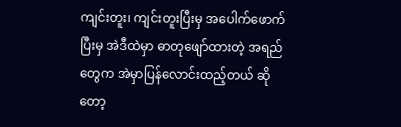ကျင်းတူး၊ ကျင်းတူးပြီးမှ အပေါက်ဖောက်ပြီးမှ အဲဒီထဲမှာ ဓာတုဖျော်ထားတဲ့ အရည်တွေက အဲမှာပြန်လောင်းထည့်တယ် ဆိုတော့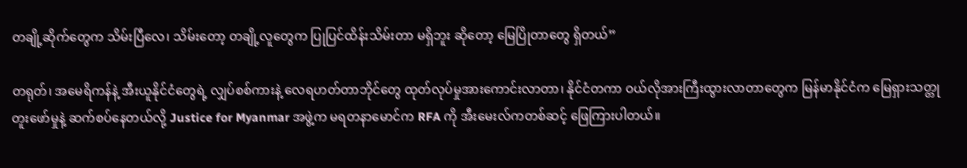တချို့ဆိုက်တွေက သိမ်းပြီလေ၊ သိမ်းတော့ တချို့လူတွေက ပြုပြင်ထိန်းသိမ်းတာ မရှိဘူး ဆိုတော့ မြေပြိုတာတွေ ရှိတယ်”

တရုတ်၊ အမေရိကန်နဲ့ အီးယူနိုင်ငံတွေရဲ့ လျှပ်စစ်ကားနဲ့ လေရဟတ်တာဘိုင်တွေ ထုတ်လုပ်မှုအားကောင်းလာတာ၊ နိုင်ငံတကာ ဝယ်လိုအားကြီးထွားလာတာတွေက မြန်မာနိုင်ငံက မြေရှားသတ္တုတူးဖော်မှုနဲ့ ဆက်စပ်နေတယ်လို့ Justice for Myanmar အဖွဲ့က မရတနာမောင်က RFA ကို အီးမေးလ်ကတစ်ဆင့် ဖြေကြားပါတယ်။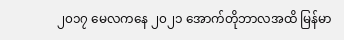၂၀၁၇ မေလကနေ ၂၀၂၁ အောက်တိုဘာလအထိ မြန်မာ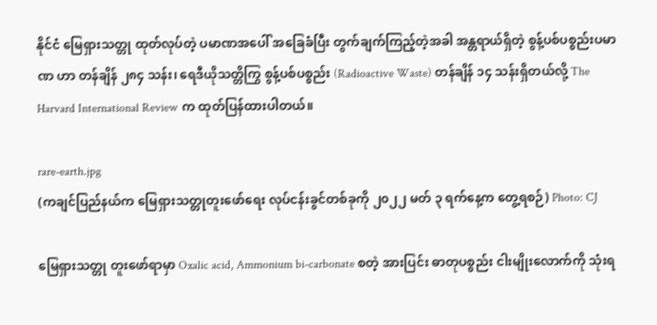နိုင်ငံ မြေရှားသတ္တု ထုတ်လုပ်တဲ့ ပမာဏအပေါ် အခြေခံပြီး တွက်ချက်ကြည့်တဲ့အခါ အန္တရာယ်ရှိတဲ့ စွန့်ပစ်ပစ္စည်းပမာဏ ဟာ တန်ချိန် ၂၈၄ သန်း၊ ရေဒီယိုသတ္တိကြွ စွန့်ပစ်ပစ္စည်း (Radioactive Waste) တန်ချိန် ၁၄ သန်းရှိတယ်လို့ The Harvard International Review က ထုတ်ပြန်ထားပါတယ်။

rare-earth.jpg
(ကချင်ပြည်နယ်က မြေရှားသတ္တုတူးဖော်ရေး လုပ်ငန်းခွင်တစ်ခုကို ၂၀၂၂ မတ် ၃ ရက်နေ့က တွေ့ရစဉ်) Photo: CJ

မြေရှားသတ္တု တူးဖော်ရာမှာ Oxalic acid, Ammonium bi-carbonate စတဲ့ အားပြင်း ဓာတုပစ္စည်း ငါးမျိုးလောက်ကို သုံးရ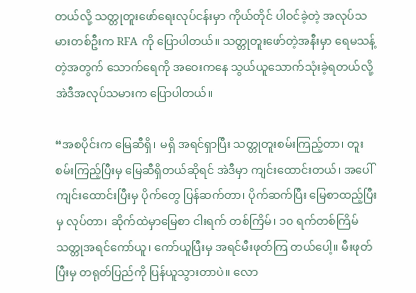တယ်လို့ သတ္တုတူးဖော်ရေးလုပ်ငန်းမှာ ကိုယ်တိုင် ပါဝင်ခဲ့တဲ့ အလုပ်သမားတစ်ဦးက RFA ကို ပြောပါတယ်။ သတ္တုတူးဖော်တဲ့အနီးမှာ ရေမသန့်တဲ့အတွက် သောက်ရေကို အဝေးကနေ သွယ်ယူသောက်သုံးခဲ့ရတယ်လို့ အဲဒီအလုပ်သမားက ပြောပါတယ်။

“အစပိုင်းက မြေဆီရှိ၊ မရှိ အရင်ရှာပြီး သတ္တုတူးစမ်းကြည့်တာ၊ တူးစမ်းကြည့်ပြီးမှ မြေဆီရှိတယ်ဆိုရင် အဲဒီမှာ ကျင်းထောင်းတယ်၊ အပေါ်ကျင်းထောင်းပြီးမှ ပိုက်တွေ ပြန်ဆက်တာ၊ ပိုက်ဆက်ပြီး မြေစာထည့်ပြီးမှ လုပ်တာ၊ ဆိုက်ထဲမှာမြေစာ ငါးရက် တစ်ကြိမ်၊ ၁၀ ရက်တစ်ကြိမ် သတ္တုအရင်ကော်ယူ၊ ကော်ယူပြီးမှ အရင်မီးဖုတ်ကြ တယ်ပေါ့။ မီးဖုတ်ပြီးမှ တရုတ်ပြည်ကို ပြန်ယူသွားတာပဲ။ လော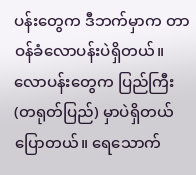ပန်းတွေက ဒီဘက်မှာက တာဝန်ခံလောပန်းပဲရှိတယ်။ လောပန်းတွေက ပြည်ကြီး (တရုတ်ပြည်) မှာပဲရှိတယ် ပြောတယ်။ ရေသောက်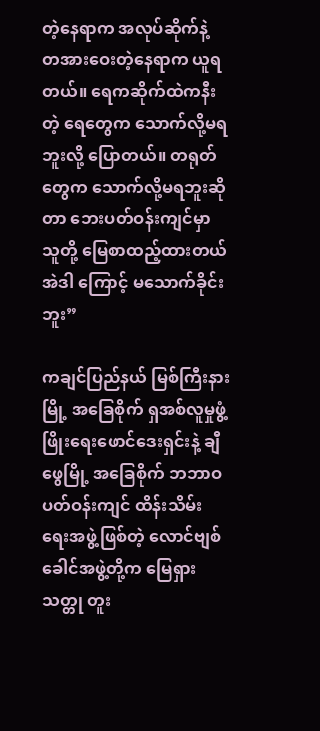တဲ့နေရာက အလုပ်ဆိုက်နဲ့ တအားဝေးတဲ့နေရာက ယူရတယ်။ ရေကဆိုက်ထဲကနီးတဲ့ ရေတွေက သောက်လို့မရဘူးလို့ ပြောတယ်။ တရုတ်တွေက သောက်လို့မရဘူးဆိုတာ ဘေးပတ်ဝန်းကျင်မှာ သူတို့ မြေစာထည့်ထားတယ် အဲဒါ ကြောင့် မသောက်ခိုင်းဘူး”

ကချင်ပြည်နယ် မြစ်ကြီးနားမြို့ အခြေစိုက် ရှအစ်လူမှုဖွံ့ဖြိုးရေးဖောင်ဒေးရှင်းနဲ့ ချီဖွေမြို့ အခြေစိုက် ဘဘာဝပတ်ဝန်းကျင် ထိန်းသိမ်းရေးအဖွဲ့ဖြစ်တဲ့ လောင်ဗျစ်ခေါင်အဖွဲ့တို့က မြေရှားသတ္တု တူး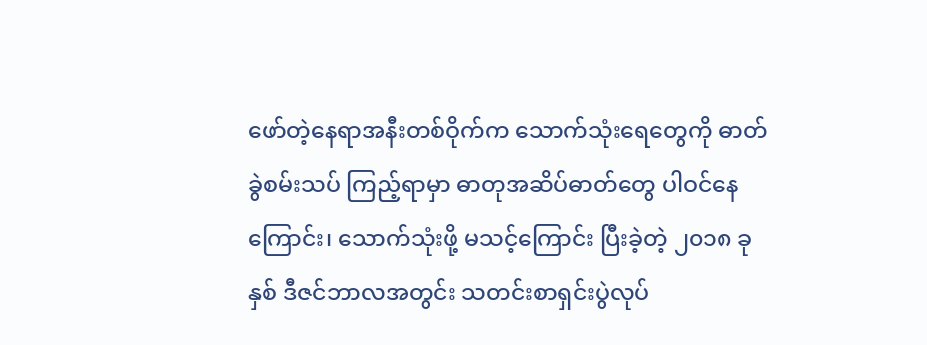ဖော်တဲ့နေရာအနီးတစ်ဝိုက်က သောက်သုံးရေတွေကို ဓာတ်ခွဲစမ်းသပ် ကြည့်ရာမှာ ဓာတုအဆိပ်ဓာတ်တွေ ပါဝင်နေကြောင်း၊ သောက်သုံးဖို့ မသင့်ကြောင်း ပြီးခဲ့တဲ့ ၂၀၁၈ ခုနှစ် ဒီဇင်ဘာလအတွင်း သတင်းစာရှင်းပွဲလုပ်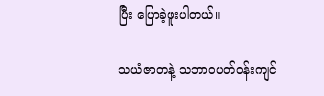ပြီး ပြောခဲ့ဖူးပါတယ်။

သယံဇာတနဲ့ သဘာဝပတ်ဝန်းကျင်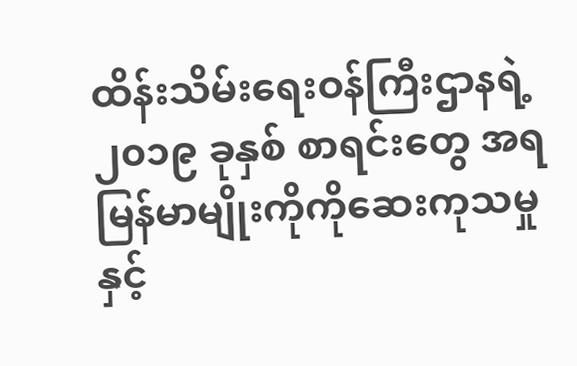ထိန်းသိမ်းရေးဝန်ကြီးဌာနရဲ့ ၂၀၁၉ ခုနှစ် စာရင်းတွေ အရ မြန်မာမျိုးကိုကိုဆေးကုသမှုနှင့်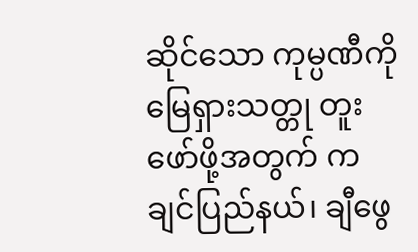ဆိုင်သော ကုမ္ပဏီကို မြေရှားသတ္တု တူးဖော်ဖို့အတွက် ကချင်ပြည်နယ်၊ ချီဖွေ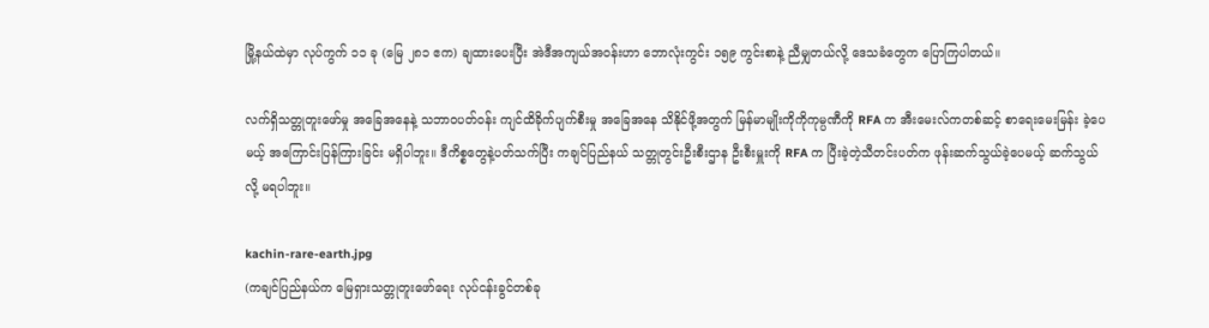မြို့နယ်ထဲမှာ လုပ်ကွက် ၁၁ ခု (မြေ ၂၈၁ ဧက) ချထားပေးပြီး အဲဒီအကျယ်အဝန်းဟာ ဘောလုံးကွင်း ၁၅၉ ကွင်းစာနဲ့ ညီမျှတယ်လို့ ဒေသခံတွေက ပြောကြပါတယ်။

လက်ရှိသတ္တုတူးဖော်မှု အခြေအနေနဲ့ သဘာဝပတ်ဝန်း ကျင်ထိခိုက်ပျက်စီးမှု အခြေအနေ သိနိုင်ဖို့အတွက် မြန်မာမျိုးကိုကိုကုမ္ပဏီကို RFA က အီးမေးလ်ကတစ်ဆင့် စာရေးမေးမြန်း ခဲ့ပေမယ့် အကြောင်းပြန်ကြားခြင်း မရှိပါဘူး။ ဒီကိစ္စတွေနဲ့ပတ်သက်ပြီး ကချင်ပြည်နယ် သတ္တုတွင်းဦးစီးဌာန ဦးစီးမှူးကို RFA က ပြီးခဲ့တဲ့သီတင်းပတ်က ဖုန်းဆက်သွယ်ခဲ့ပေမယ့် ဆက်သွယ်လို့ မရပါဘူး။

kachin-rare-earth.jpg
(ကချင်ပြည်နယ်က မြေရှားသတ္တုတူးဖော်ရေး လုပ်ငန်းခွင်တစ်ခု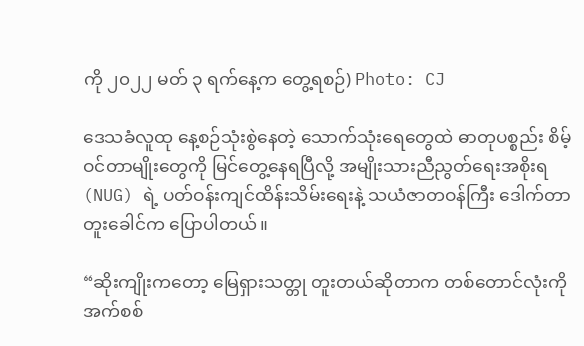ကို ၂၀၂၂ မတ် ၃ ရက်နေ့က တွေ့ရစဉ်) Photo: CJ

ဒေသခံလူထု နေ့စဉ်သုံးစွဲနေတဲ့ သောက်သုံးရေတွေထဲ ဓာတုပစ္စည်း စိမ့်ဝင်တာမျိုးတွေကို မြင်တွေ့နေရပြီလို့ အမျိုးသားညီညွတ်ရေးအစိုးရ (NUG) ရဲ့ ပတ်ဝန်းကျင်ထိန်းသိမ်းရေးနဲ့ သယံဇာတဝန်ကြီး ဒေါက်တာတူးခေါင်က ပြောပါတယ်။

“ဆိုးကျိုးကတော့ မြေရှားသတ္တု တူးတယ်ဆိုတာက တစ်တောင်လုံးကို အက်စစ်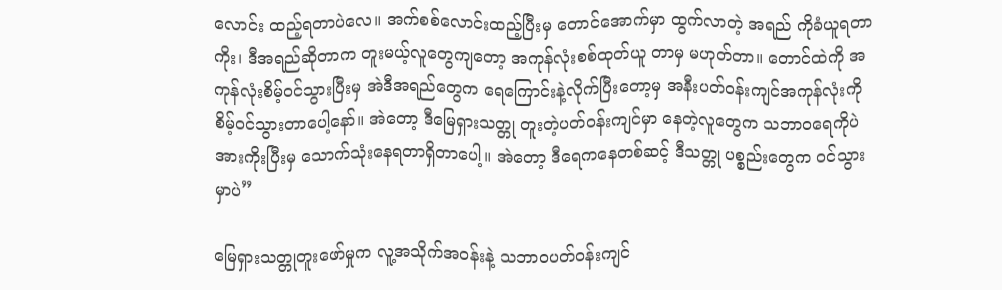လောင်း ထည့်ရတာပဲလေ။ အက်စစ်လောင်းထည့်ပြီးမှ တောင်အောက်မှာ ထွက်လာတဲ့ အရည် ကိုခံယူရတာကိုး၊ ဒီအရည်ဆိုတာက တူးမယ့်လူတွေကျတော့ အကုန်လုံးစစ်ထုတ်ယူ တာမှ မဟုတ်တာ။ တောင်ထဲကို အကုန်လုံးစိမ့်ဝင်သွားပြီးမှ အဲဒီအရည်တွေက ရေကြောင်းနဲ့လိုက်ပြီးတော့မှ အနီးပတ်ဝန်းကျင်အကုန်လုံးကို စိမ့်ဝင်သွားတာပေါ့နော်။ အဲတော့ ဒီမြေရှားသတ္တု တူးတဲ့ပတ်ဝန်းကျင်မှာ နေတဲ့လူတွေက သဘာဝရေကိုပဲ အားကိုးပြီးမှ သောက်သုံးနေရတာရှိတာပေါ့။ အဲတော့ ဒီရေကနေတစ်ဆင့် ဒီသတ္တု ပစ္စည်းတွေက ဝင်သွားမှာပဲ”

မြေရှားသတ္တုတူးဖော်မှုက လူ့အသိုက်အဝန်းနဲ့ သဘာဝပတ်ဝန်းကျင်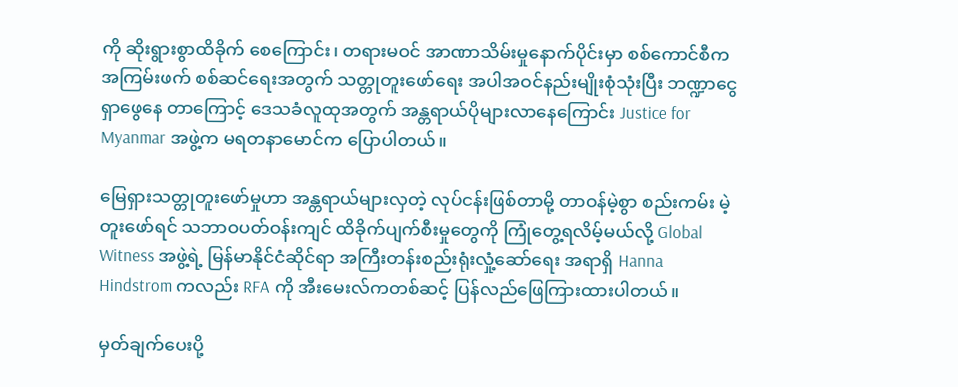ကို ဆိုးရွားစွာထိခိုက် စေကြောင်း၊ တရားမဝင် အာဏာသိမ်းမှုနောက်ပိုင်းမှာ စစ်ကောင်စီက အကြမ်းဖက် စစ်ဆင်ရေးအတွက် သတ္တုတူးဖော်ရေး အပါအဝင်နည်းမျိုးစုံသုံးပြီး ဘဏ္ဍာငွေရှာဖွေနေ တာကြောင့် ဒေသခံလူထုအတွက် အန္တရာယ်ပိုများလာနေကြောင်း Justice for Myanmar အဖွဲ့က မရတနာမောင်က ပြောပါတယ်။

မြေရှားသတ္တုတူးဖော်မှုဟာ အန္တရာယ်များလှတဲ့ လုပ်ငန်းဖြစ်တာမို့ တာဝန်မဲ့စွာ စည်းကမ်း မဲ့တူးဖော်ရင် သဘာဝပတ်ဝန်းကျင် ထိခိုက်ပျက်စီးမှုတွေကို ကြုံတွေ့ရလိမ့်မယ်လို့ Global Witness အဖွဲ့ရဲ့ မြန်မာနိုင်ငံဆိုင်ရာ အကြီးတန်းစည်းရုံးလှုံ့ဆော်ရေး အရာရှိ Hanna Hindstrom ကလည်း RFA ကို အီးမေးလ်ကတစ်ဆင့် ပြန်လည်ဖြေကြားထားပါတယ်။

မှတ်ချက်ပေးပို့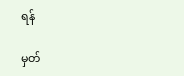ရန်

မှတ်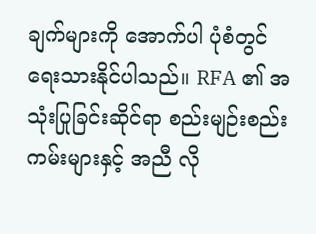ချက်များကို အောက်ပါ ပုံစံတွင် ရေးသားနိုင်ပါသည်။ RFA ၏ အသုံးပြုခြင်းဆိုင်ရာ စည်းမျဉ်းစည်းကမ်းများနှင့် အညီ လို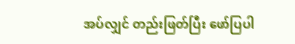အပ်လျှင် တည်းဖြတ်ပြီး ဖော်ပြပါ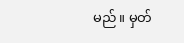မည်။ မှတ်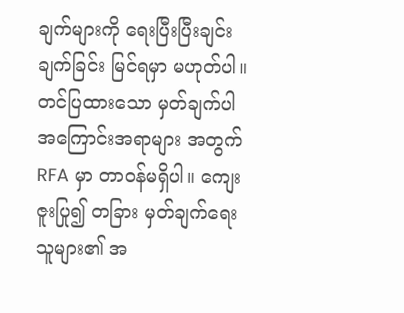ချက်များကို ရေးပြီးပြီးချင်း ချက်ခြင်း မြင်ရမှာ မဟုတ်ပါ။ တင်ပြထားသော မှတ်ချက်ပါ အကြောင်းအရာများ အတွက် RFA မှာ တာဝန်မရှိပါ။ ကျေးဇူးပြု၍ တခြား မှတ်ချက်ရေးသူများ၏ အ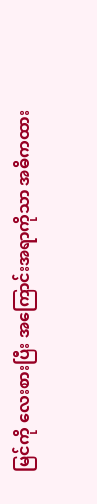မြင်ကို လေးစားပြီး အကြောင်းအရာကိုသာ အဓိကထား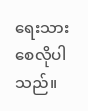ရေးသားစေလိုပါသည်။